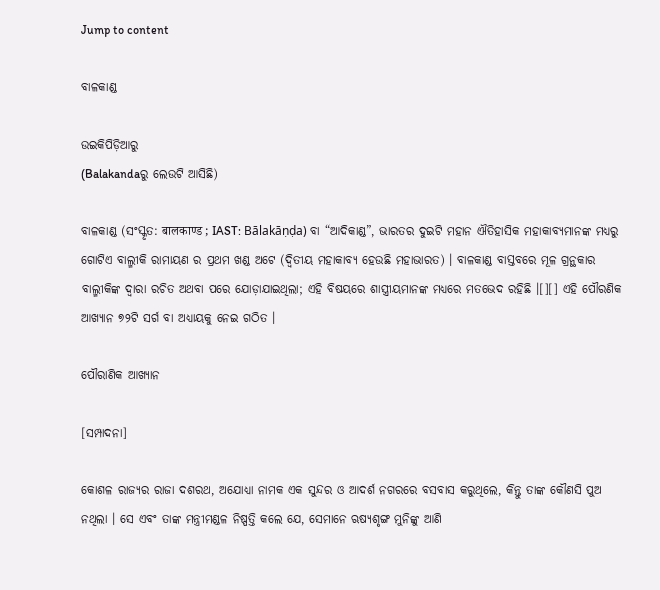Jump to content

ବାଳକାଣ୍ଡ

ଉଇକିପିଡ଼ିଆ‌ରୁ
(Balakandaରୁ ଲେଉଟି ଆସିଛି)

ବାଳକାଣ୍ଡ (ସଂସ୍କୃତ: बालकाण्ड ; IAST: Bālakāṇḍa) ବା “ଆଦିକାଣ୍ଡ”, ଭାରତର ଦୁଇଟି ମହାନ ଐତିହାସିକ ମହାକାବ୍ୟମାନଙ୍କ ମଧ୍ୟରୁ ଗୋଟିଏ ବାଲ୍ମୀକି ରାମାୟଣ ର ପ୍ରଥମ ଖଣ୍ଡ ଅଟେ (ଦ୍ୱିତୀୟ ମହାକାବ୍ୟ ହେଉଛି ମହାଭାରତ) । ବାଳକାଣ୍ଡ ବାସ୍ତବରେ ମୂଳ ଗ୍ରନ୍ଥକାର ବାଲ୍ମୀକିଙ୍କ ଦ୍ୱାରା ରଚିତ ଅଥବା ପରେ ଯୋଡ଼ାଯାଇଥିଲା; ଏହି ବିଷୟରେ ଶାସ୍ତ୍ରୀୟମାନଙ୍କ ମଧ୍ୟରେ ମତଭେଦ ରହିଛି ।[][] ଏହି ପୌରଣିକ ଆଖ୍ୟାନ ୭୨ଟି ସର୍ଗ ବା ଅଧ୍ୟାୟକୁ ନେଇ ଗଠିତ ।

ପୌରାଣିକ ଆଖ୍ୟାନ

[ସମ୍ପାଦନା]

କୋଶଳ ରାଜ୍ୟର ରାଜା ଦଶରଥ, ଅଯୋଧ୍ୟା ନାମକ ଏକ ସୁନ୍ଦର ଓ ଆଦର୍ଶ ନଗରରେ ବସବାସ କରୁଥିଲେ, କିନ୍ତୁ ତାଙ୍କ କୌଣସି ପୁଅ ନଥିଲା । ସେ ଏବଂ ତାଙ୍କ ମନ୍ତ୍ରୀମଣ୍ଡଳ ନିଷ୍ପତ୍ତି କଲେ ଯେ, ସେମାନେ ଋଷ୍ୟଶୃଙ୍ଗ ମୁନିଙ୍କୁ ଆଣି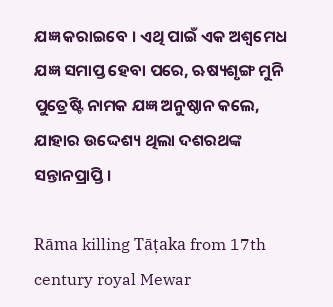ଯଜ୍ଞ କରାଇବେ । ଏଥି ପାଇଁ ଏକ ଅଶ୍ୱମେଧ ଯଜ୍ଞ ସମାପ୍ତ ହେବା ପରେ, ଋଷ୍ୟଶୃଙ୍ଗ ମୁନି ପୁତ୍ରେଷ୍ଟି ନାମକ ଯଜ୍ଞ ଅନୁଷ୍ଠାନ କଲେ, ଯାହାର ଉଦ୍ଦେଶ୍ୟ ଥିଲା ଦଶରଥଙ୍କ ସନ୍ତାନପ୍ରାପ୍ତି ।

Rāma killing Tāṭaka from 17th century royal Mewar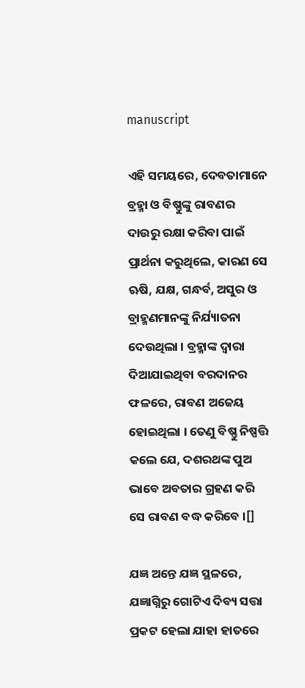manuscript

ଏହି ସମୟରେ, ଦେବତାମାନେ ବ୍ରହ୍ମା ଓ ବିଷ୍ଣୁଙ୍କୁ ରାବଣର ଦାଉ‌ରୁ ରକ୍ଷା କରିବା ପାଇଁ ପ୍ରାର୍ଥନା କରୁଥିଲେ, କାରଣ ସେ ଋଷି, ଯକ୍ଷ, ଗନ୍ଧର୍ବ, ଅସୁର ଓ ବ୍ରାହ୍ମଣମାନଙ୍କୁ ନିର୍ଯ୍ୟାତନା ଦେଉଥିଲା । ବ୍ରହ୍ମାଙ୍କ ଦ୍ୱାରା ଦିଆଯାଇଥିବା ବରଦାନର ଫଳରେ, ରାବଣ ଅଜେୟ ହୋଇଥିଲା । ତେଣୁ ବିଷ୍ଣୁ ନିଷ୍ପତ୍ତି କଲେ ଯେ, ଦଶରଥଙ୍କ ପୁଅ ଭାବେ ଅବତାର ଗ୍ରହଣ କରି ସେ ରାବଣ ବଦ୍ଧ କରିବେ ।[]

ଯଜ୍ଞ ଅନ୍ତେ ଯଜ୍ଞ ସ୍ଥଳରେ, ଯଜ୍ଞାଗ୍ନିରୁ ଗୋଟିଏ ଦିବ୍ୟ ସତ୍ତା ପ୍ରକଟ ହେଲା ଯାହା ହାତରେ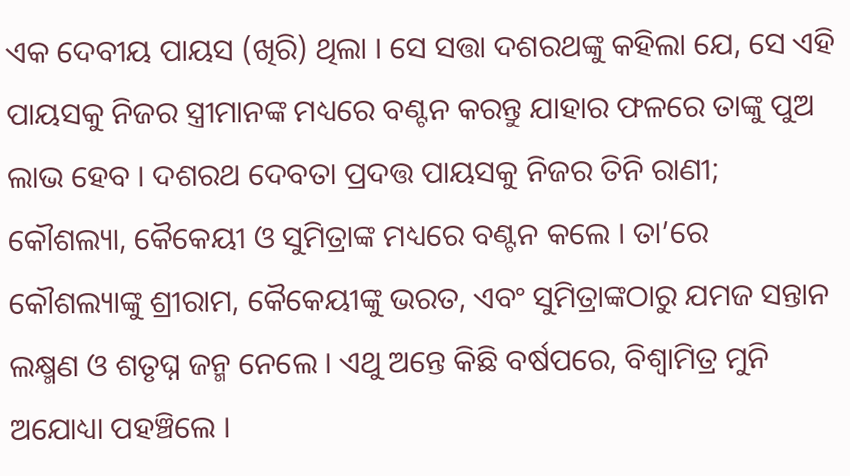ଏକ ଦେବୀୟ ପାୟସ (ଖିରି) ଥିଲା । ସେ ସତ୍ତା ଦଶରଥଙ୍କୁ କହିଲା ଯେ, ସେ ଏହି ପାୟସକୁ ନିଜର ସ୍ତ୍ରୀମାନଙ୍କ ମଧ୍ୟରେ ବଣ୍ଟନ କରନ୍ତୁ ଯାହାର ଫଳରେ ତାଙ୍କୁ ପୁଅ ଲାଭ ହେବ । ଦଶରଥ ଦେବତା ପ୍ରଦତ୍ତ ପାୟସକୁ ନିଜର ତିନି ରାଣୀ; କୌଶଲ୍ୟା, କୈକେୟୀ ଓ ସୁମିତ୍ରାଙ୍କ ମଧ୍ୟରେ ବଣ୍ଟନ କଲେ । ତା’ରେ କୌଶଲ୍ୟାଙ୍କୁ ଶ୍ରୀରାମ, କୈକେୟୀଙ୍କୁ ଭରତ, ଏବଂ ସୁମିତ୍ରାଙ୍କଠାରୁ ଯମଜ ସନ୍ତାନ ଲକ୍ଷ୍ମଣ ଓ ଶତୃଘ୍ନ ଜନ୍ମ ନେଲେ । ଏଥୁ ଅନ୍ତେ କିଛି ବର୍ଷପରେ, ବିଶ୍ୱାମିତ୍ର ମୁନି ଅଯୋଧ୍ୟା ପହଞ୍ଚିଲେ ।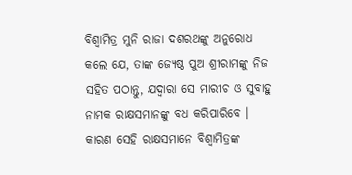ବିଶ୍ୱାମିତ୍ର ମୁନି ରାଜା ଦଶରଥଙ୍କୁ ଅନୁରୋଧ କଲେ ଯେ, ତାଙ୍କ ଜ୍ୟେଷ୍ଠ ପୁଅ ଶ୍ରୀରାମଙ୍କୁ ନିଜ ସହିତ ପଠାନ୍ତୁ, ଯଦ୍ୱାରା ସେ ମାରୀଚ ଓ ସୁବାହୁ ନାମକ ରାକ୍ଷସମାନଙ୍କୁ ବଧ କରିପାରିବେ । କାରଣ ସେହି ରାକ୍ଷସମାନେ ବିଶ୍ୱାମିତ୍ରଙ୍କ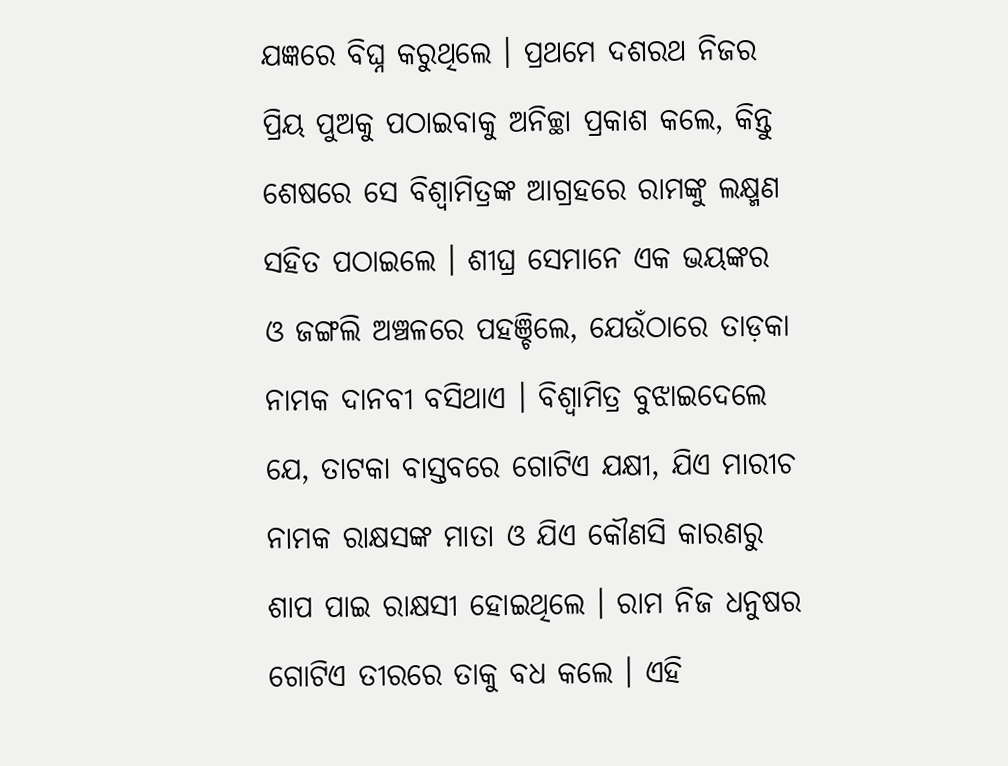ଯଜ୍ଞରେ ବିଘ୍ନ କରୁଥିଲେ । ପ୍ରଥମେ ଦଶରଥ ନିଜର ପ୍ରିୟ ପୁଅକୁ ପଠାଇବାକୁ ଅନିଚ୍ଛା ପ୍ରକାଶ କଲେ, କିନ୍ତୁ ଶେଷରେ ସେ ବିଶ୍ୱାମିତ୍ରଙ୍କ ଆଗ୍ରହରେ ରାମଙ୍କୁ ଲକ୍ଷ୍ମଣ ସହିତ ପଠାଇଲେ । ଶୀଘ୍ର ସେମାନେ ଏକ ଭୟଙ୍କର ଓ ଜଙ୍ଗଲି ଅଞ୍ଚଳରେ ପହଞ୍ଚିଲେ, ଯେଉଁଠାରେ ତାଡ଼କା ନାମକ ଦାନବୀ ବସିଥାଏ । ବିଶ୍ୱାମିତ୍ର ବୁଝାଇଦେଲେ ଯେ, ତାଟକା ବାସ୍ତବରେ ଗୋଟିଏ ଯକ୍ଷୀ, ଯିଏ ମାରୀଚ ନାମକ ରାକ୍ଷସଙ୍କ ମାତା ଓ ଯିଏ କୌଣସି କାରଣରୁ ଶାପ ପାଇ ରାକ୍ଷସୀ ହୋଇଥିଲେ । ରାମ ନିଜ ଧନୁଷର ଗୋଟିଏ ତୀରରେ ତାକୁ ବଧ କଲେ । ଏହି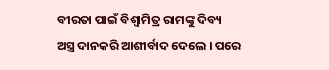ବୀରତା ପାଇଁ ବିଶ୍ୱାମିତ୍ର ରାମଙ୍କୁ ଦିବ୍ୟ ଅସ୍ତ୍ର ଦାନକରି ଆଶୀର୍ବାଦ ଦେଲେ । ପରେ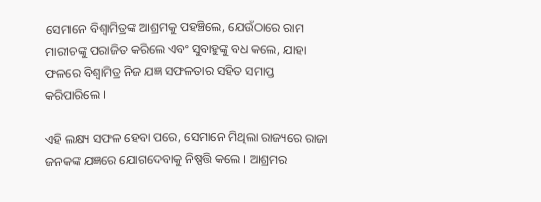ସେମାନେ ବିଶ୍ୱାମିତ୍ରଙ୍କ ଆଶ୍ରମକୁ ପହଞ୍ଚିଲେ, ଯେଉଁଠାରେ ରାମ ମାରୀଚଙ୍କୁ ପରାଜିତ କରିଲେ ଏବଂ ସୁବାହୁଙ୍କୁ ବଧ କଲେ, ଯାହା ଫଳରେ ବିଶ୍ୱାମିତ୍ର ନିଜ ଯଜ୍ଞ ସଫଳତାର ସହିତ ସମାପ୍ତ କରିପାରିଲେ ।

ଏହି ଲକ୍ଷ୍ୟ ସଫଳ ହେବା ପରେ, ସେମାନେ ମିଥିଲା ରାଜ୍ୟରେ ରାଜା ଜନକଙ୍କ ଯଜ୍ଞରେ ଯୋଗଦେବାକୁ ନିଷ୍ପତ୍ତି କଲେ । ଆଶ୍ରମର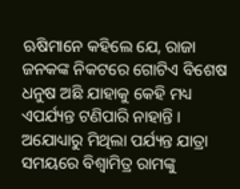ଋଷିମାନେ କହିଲେ ଯେ, ରାଜା ଜନକଙ୍କ ନିକଟରେ ଗୋଟିଏ ବିଶେଷ ଧନୁଷ ଅଛି ଯାହାକୁ କେହି ମଧ୍ୟ ଏପର୍ଯ୍ୟନ୍ତ ଟଣିପାରି ନାହାନ୍ତି । ଅଯୋଧ୍ୟାରୁ ମିଥିଲା ପର୍ଯ୍ୟନ୍ତ ଯାତ୍ରା ସମୟରେ ବିଶ୍ୱାମିତ୍ର ରାମଙ୍କୁ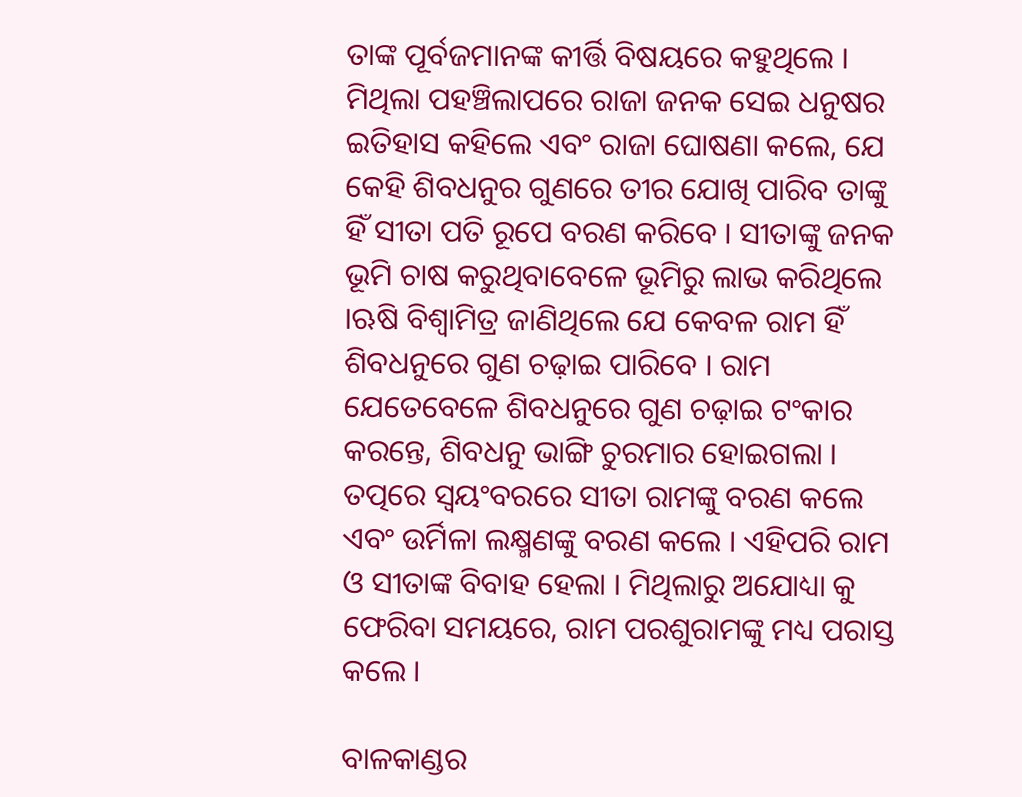ତାଙ୍କ ପୂର୍ବଜମାନଙ୍କ କୀର୍ତ୍ତି ବିଷୟରେ କହୁଥିଲେ । ମିଥିଲା ପହଞ୍ଚିଲାପରେ ରାଜା ଜନକ ସେଇ ଧନୁଷର ଇତିହାସ କହିଲେ ଏବଂ ରାଜା ଘୋଷଣା କଲେ, ଯେ କେହି ଶିବଧନୁର ଗୁଣରେ ତୀର ଯୋଖି ପାରିବ ତାଙ୍କୁ ହିଁ ସୀତା ପତି ରୂପେ ବରଣ କରିବେ । ସୀତାଙ୍କୁ ଜନକ ଭୂମି ଚାଷ କରୁଥିବାବେଳେ ଭୂମିରୁ ଲାଭ କରିଥିଲେ ।ଋଷି ବିଶ୍ୱାମିତ୍ର ଜାଣିଥିଲେ ଯେ କେବଳ ରାମ ହିଁ ଶିବଧନୁରେ ଗୁଣ ଚଢ଼ାଇ ପାରିବେ । ରାମ ଯେତେବେଳେ ଶିବଧନୁରେ ଗୁଣ ଚଢ଼ାଇ ଟଂକାର କରନ୍ତେ, ଶିବଧନୁ ଭାଙ୍ଗି ଚୁରମାର ହୋଇଗଲା । ତତ୍ପରେ ସ୍ୱୟଂବରରେ ସୀତା ରାମଙ୍କୁ ବରଣ କଲେ ଏବଂ ଉର୍ମିଳା ଲକ୍ଷ୍ମଣଙ୍କୁ ବରଣ କଲେ । ଏହିପରି ରାମ ଓ ସୀତାଙ୍କ ବିବାହ ହେଲା । ମିଥିଲାରୁ ଅଯୋଧ୍ୟା କୁ ଫେରିବା ସମୟରେ, ରାମ ପରଶୁରାମଙ୍କୁ ମଧ୍ୟ ପରାସ୍ତ କଲେ ।

ବାଳକାଣ୍ଡର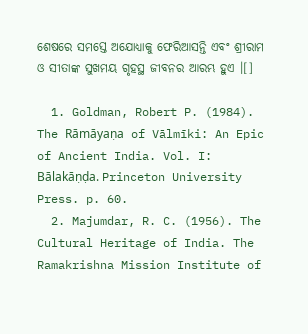ଶେଷରେ ସମସ୍ତେ ଅଯୋଧ୍ୟାକୁ ଫେରିଆସନ୍ତି ଏବଂ ଶ୍ରୀରାମ ଓ ସୀତାଙ୍କ ସୁଖମୟ ଗୃହସ୍ଥ ଜୀବନର ଆରମ୍ଭ ହୁଏ ।[]

  1. Goldman, Robert P. (1984). The Rāmāyaṇa of Vālmīki: An Epic of Ancient India. Vol. I: Bālakāṇḍa. Princeton University Press. p. 60.
  2. Majumdar, R. C. (1956). The Cultural Heritage of India. The Ramakrishna Mission Institute of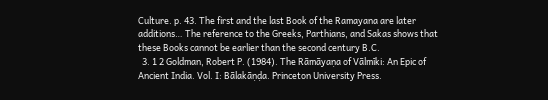Culture. p. 43. The first and the last Book of the Ramayana are later additions… The reference to the Greeks, Parthians, and Sakas shows that these Books cannot be earlier than the second century B.C.
  3. 1 2 Goldman, Robert P. (1984). The Rāmāyaṇa of Vālmīki: An Epic of Ancient India. Vol. I: Bālakāṇḍa. Princeton University Press.